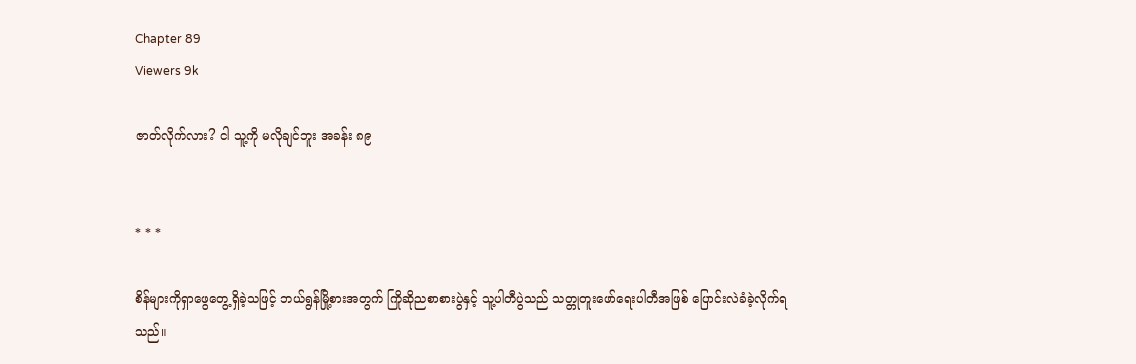Chapter 89
Viewers 9k

ဇာတ်လိုက်လား? ငါ သူ့ကို မလိုချင်ဘူး အခန်း ၈၉


* * *

စိန်များကိုရှာဖွေတွေ့ရှိခဲ့သဖြင့် ဘယ်ရွန်မြို့စားအတွက် ကြိုဆိုညစာစားပွဲနှင့် သူ့ပါတီပွဲသည် သတ္တုတူးဖော်ရေးပါတီအဖြစ် ပြောင်းလဲခံခဲ့လိုက်ရသည်။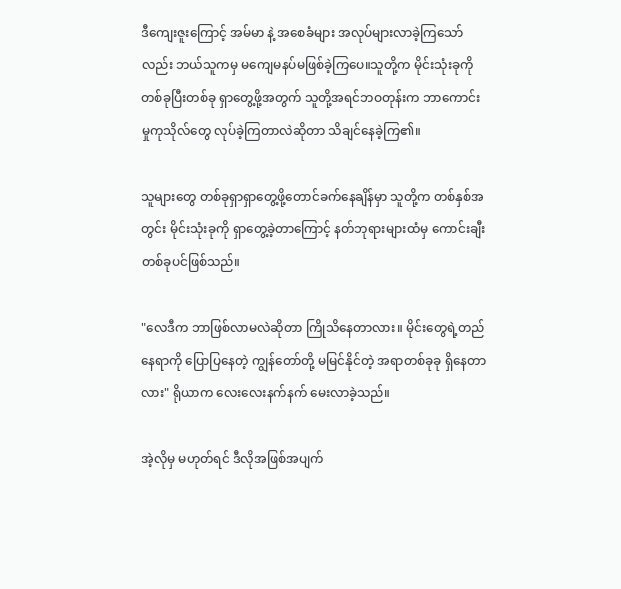ဒီကျေးဇူးကြောင့် အမ်မာ နဲ့ အစေခံများ အလုပ်များလာခဲ့ကြသော်လည်း ဘယ်သူကမှ မကျေမနပ်မဖြစ်ခဲ့ကြပေ။သူတို့က မိုင်းသုံးခုကို တစ်ခုပြီးတစ်ခု ရှာတွေ့ဖို့အတွက် သူတို့အရင်ဘဝတုန်းက ဘာကောင်းမှုကုသိုလ်တွေ လုပ်ခဲ့ကြတာလဲဆိုတာ သိချင်နေခဲ့ကြ၏။

သူများတွေ တစ်ခုရှာရှာတွေ့ဖို့တောင်ခက်နေချိန်မှာ သူတို့က တစ်နှစ်အတွင်း မိုင်းသုံးခုကို ရှာတွေ့ခဲ့တာကြောင့် နတ်ဘုရားများထံမှ ကောင်းချီးတစ်ခုပင်ဖြစ်သည်။

"လေဒီက ဘာဖြစ်လာမလဲဆိုတာ ကြိုသိနေတာလား။ မိုင်းတွေရဲ့တည်နေရာကို ပြောပြနေတဲ့ ကျွန်တော်တို့ မမြင်နိုင်တဲ့ အရာတစ်ခုခု ရှိနေတာလား" ရိုယာက လေးလေးနက်နက် မေးလာခဲ့သည်။

အဲ့လိုမှ မဟုတ်ရင် ဒီလိုအဖြစ်အပျက်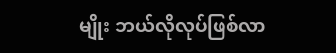မျိုး ဘယ်လိုလုပ်ဖြစ်လာ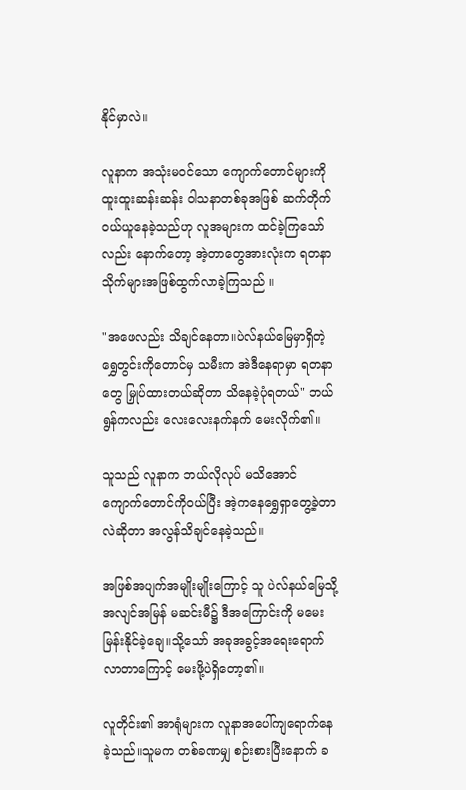နိုင်မှာလဲ။

လူနာက အသုံးမဝင်သော ကျောက်တောင်များကို ထူးထူးဆန်းဆန်း ဝါသနာတစ်ခုအဖြစ် ဆက်တိုက်ဝယ်ယူနေခဲ့သည်ဟု လူအများက ထင်ခဲ့ကြသော်လည်း နောက်တော့ အဲ့တာတွေအားလုံးက ရတနာသိုက်များအဖြစ်ထွက်လာခဲ့ကြသည် ။

"အဖေလည်း သိချင်နေတာ။ပဲလ်နယ်မြေမှာရှိတဲ့ ရွှေတွင်းကိုတောင်မှ သမီးက အဲဒီနေရာမှာ ရတနာတွေ မြှုပ်ထားတယ်ဆိုတာ သိနေခဲ့ပုံရတယ်" ဘယ်ရွန်ကလည်း လေးလေးနက်နက် မေးလိုက်၏။

သူသည် လူနာက ဘယ်လိုလုပ် မသိအောင် ကျောက်တောင်ကိုဝယ်ပြီး အဲ့ကနေရွှေရှာတွေ့ခဲ့တာလဲဆိုတာ အလွန်သိချင်နေခဲ့သည်။

အဖြစ်အပျက်အမျိုးမျိုးကြောင့် သူ ပဲလ်နယ်မြေသို့ အလျင်အမြန် မဆင်းမီ၌ ဒီအကြောင်းကို မမေးမြန်းနိုင်ခဲ့ချေ။သို့သော် အခုအခွင့်အရေးရောက်လာတာကြောင့် မေးဖို့ပဲရှိတော့၏။

လူတိုင်း၏ အာရုံများက လူနာအပေါ်ကျရောက်နေခဲ့သည်။သူမက တစ်ခဏမျှ စဉ်းစားပြီးနောက် ခ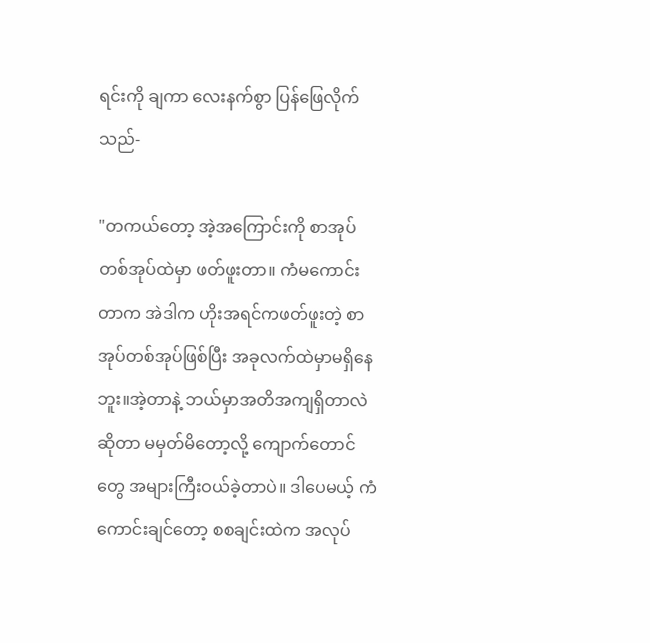ရင်းကို ချကာ လေးနက်စွာ ပြန်ဖြေလိုက်သည်-

"တကယ်တော့ အဲ့အကြောင်းကို စာအုပ်တစ်အုပ်ထဲမှာ ဖတ်ဖူးတာ။ ကံမကောင်းတာက အဲဒါက ဟိုးအရင်ကဖတ်ဖူးတဲ့ စာအုပ်တစ်အုပ်ဖြစ်ပြီး အခုလက်ထဲမှာမရှိနေဘူး။အဲ့တာနဲ့ ဘယ်မှာအတိအကျရှိတာလဲဆိုတာ မမှတ်မိတော့လို့ ကျောက်တောင်တွေ အများကြီးဝယ်ခဲ့တာပဲ။ ဒါပေမယ့် ကံကောင်းချင်တော့ စစချင်းထဲက အလုပ်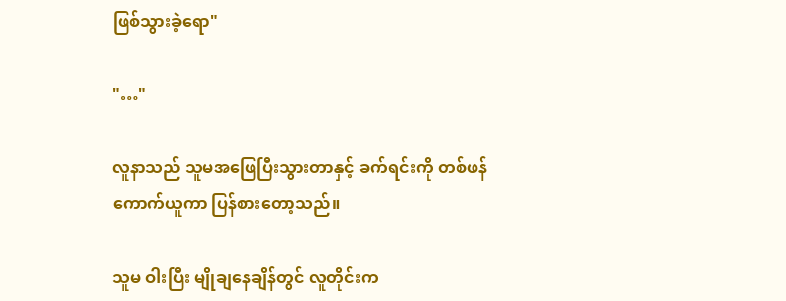ဖြစ်သွားခဲ့ရော"

"…"

လူနာသည် သူမအဖြေပြီးသွားတာနှင့် ခက်ရင်းကို တစ်ဖန် ကောက်ယူကာ ပြန်စားတော့သည်။

သူမ ဝါးပြီး မျိုချနေချိန်တွင် လူတိုင်းက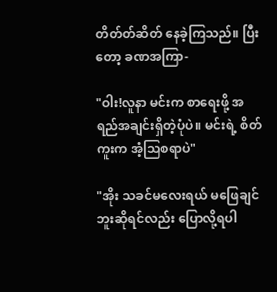တိတ်တ်ဆိတ် နေခဲ့ကြသည်။ ပြီးတော့ ခဏအကြာ-

"ဝါး!လူနာ မင်းက စာရေးဖို့ အရည်အချင်းရှိတဲ့ပုံပဲ။ မင်းရဲ့ စိတ်ကူးက အံ့သြစရာပဲ"

"အိုး သခင်မလေးရယ် မဖြေချင်ဘူးဆိုရင်လည်း ပြောလို့ရပါ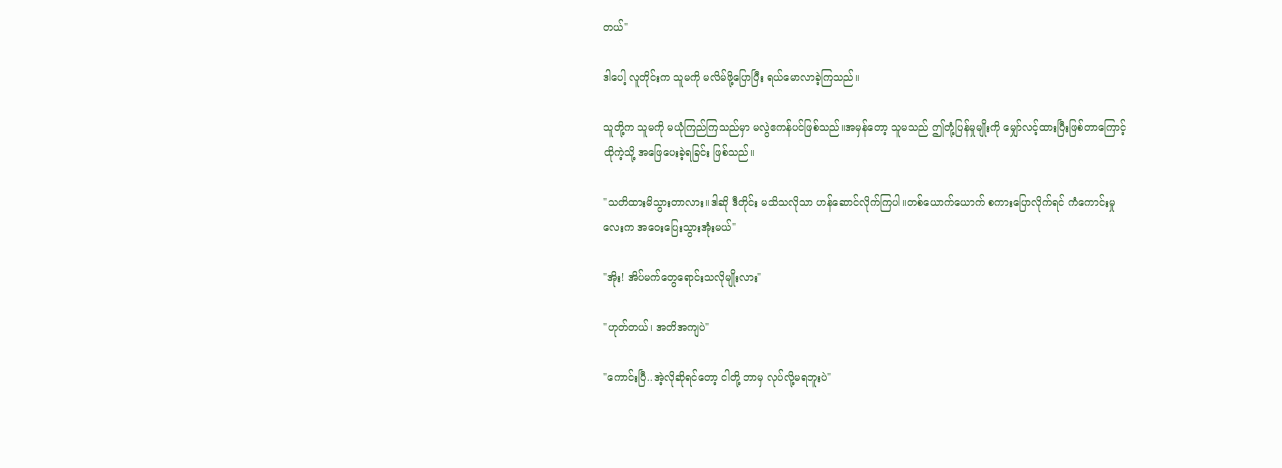တယ်"

ဒါပေါ့ လူတိုင်းက သူမကို မလိမ်ဖို့ပြောပြီး ရယ်မောလာခဲ့ကြသည်။

သူတို့က သူမကို မယုံကြည်ကြသည်မှာ မလွဲဧကန်ပင်ဖြစ်သည်။အမှန်တော့ သူမသည် ဤတုံ့ပြန်မှုမျိုးကို မျှော်လင့်ထားပြီးဖြစ်တာကြောင့် ထိုကဲ့သို့ အဖြေပေးခဲ့ရခြင်း ဖြစ်သည်။

"သတိထားမိသွားတာလား။ဒါဆို ဒီတိုင်း မသိသလိုသာ ဟန်ဆောင်လိုက်ကြပါ။တစ်ယောက်ယောက် စကားပြောလိုက်ရင် ကံကောင်းမှုလေးက အဝေးပြေးသွားအုံးမယ်"

"အိုး! အိပ်မက်တွေရောင်းသလိုမျိုးလား"

"ဟုတ်တယ်၊ အတိအကျပဲ"

"ကောင်းပြီ..အဲ့လိုဆိုရင်တော့ ငါတို့ ဘာမှ လုပ်လို့မရဘူးပဲ"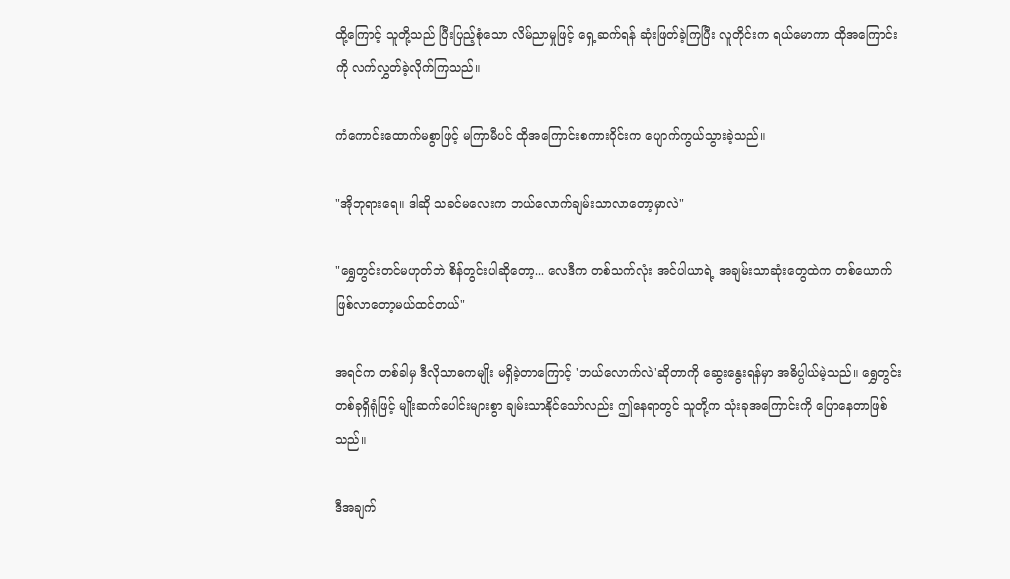ထို့ကြောင့် သူတို့သည် ပြီးပြည့်စုံသော လိမ်ညာမှုဖြင့် ရှေ့ဆက်ရန် ဆုံးဖြတ်ခဲ့ကြပြီး လူတိုင်းက ရယ်မောကာ ထိုအကြောင်းကို လက်လွှတ်ခဲ့လိုက်ကြသည်။

ကံကောင်းထောက်မစွာဖြင့် မကြာမီပင် ထိုအကြောင်းစကားဝိုင်းက ပျောက်ကွယ်သွားခဲ့သည်။

"အိုဘုရားရေ။ ဒါဆို သခင်မလေးက ဘယ်လောက်ချမ်းသာလာတော့မှာလဲ"

"ရွှေတွင်းတင်မဟုတ်ဘဲ စိန်တွင်းပါဆိုတော့... လေဒီက တစ်သက်လုံး အင်ပါယာရဲ့ အချမ်းသာဆုံးတွေထဲက တစ်ယောက်ဖြစ်လာတော့မယ်ထင်တယ်"

အရင်က တစ်ခါမှ ဒီလိုသာဓကမျိုး မရှိခဲ့တာကြောင့် 'ဘယ်လောက်လဲ'ဆိုတာကို ဆွေးနွေးရန်မှာ အဓိပ္ပါယ်မဲ့သည်။ ရွှေတွင်းတစ်ခုရှိရုံဖြင့် မျိုးဆက်ပေါင်းများစွာ ချမ်းသာနိုင်သော်လည်း ဤနေရာတွင် သူတို့က သုံးခုအကြောင်းကို ပြောနေတာဖြစ်သည်။

ဒီအချက်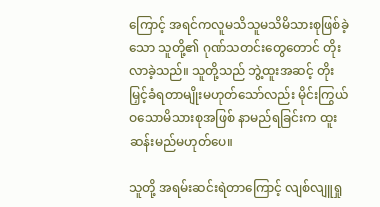ကြောင့် အရင်ကလူမသိသူမသိမိသားစုဖြစ်ခဲ့သော သူတို့၏ ဂုဏ်သတင်းတွေတောင် တိုးလာခဲ့သည်။ သူတို့သည် ဘွဲ့ထူးအဆင့် တိုးမြှင့်ခံရတာမျိုးမဟုတ်သော်လည်း မိုင်းကြွယ်ဝသောမိသားစုအဖြစ် နာမည်ရခြင်းက ထူးဆန်းမည်မဟုတ်ပေ။

သူတို့ အရမ်းဆင်းရဲတာကြောင့် လျစ်လျူရှု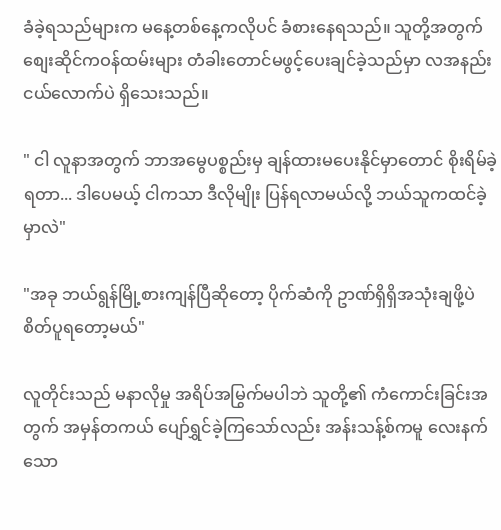ခံခဲ့ရသည်များက မနေ့တစ်နေ့ကလိုပင် ခံစားနေရသည်။ သူတို့အတွက် စျေးဆိုင်ကဝန်ထမ်းများ တံခါးတောင်မဖွင့်ပေးချင်ခဲ့သည်မှာ လအနည်းငယ်လောက်ပဲ ရှိသေးသည်။

" ငါ လူနာအတွက် ဘာအမွေပစ္စည်းမှ ချန်ထားမပေးနိုင်မှာတောင် စိုးရိမ်ခဲ့ရတာ... ဒါပေမယ့် ငါကသာ ဒီလိုမျိုး ပြန်ရလာမယ်လို့ ဘယ်သူကထင်ခဲ့မှာလဲ"

"အခု ဘယ်ရွန်မြို့စားကျန်ပြီဆိုတော့ ပိုက်ဆံကို ဥာဏ်ရှိရှိအသုံးချဖို့ပဲ စိတ်ပူရတော့မယ်"

လူတိုင်းသည် မနာလိုမှု အရိပ်အမြွက်မပါဘဲ သူတို့၏ ကံကောင်းခြင်းအတွက် အမှန်တကယ် ပျော်ရွှင်ခဲ့ကြသော်လည်း အန်းသန့်စ်ကမူ လေးနက်သော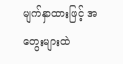မျက်နှာထားဖြင့် အတွေးများထဲ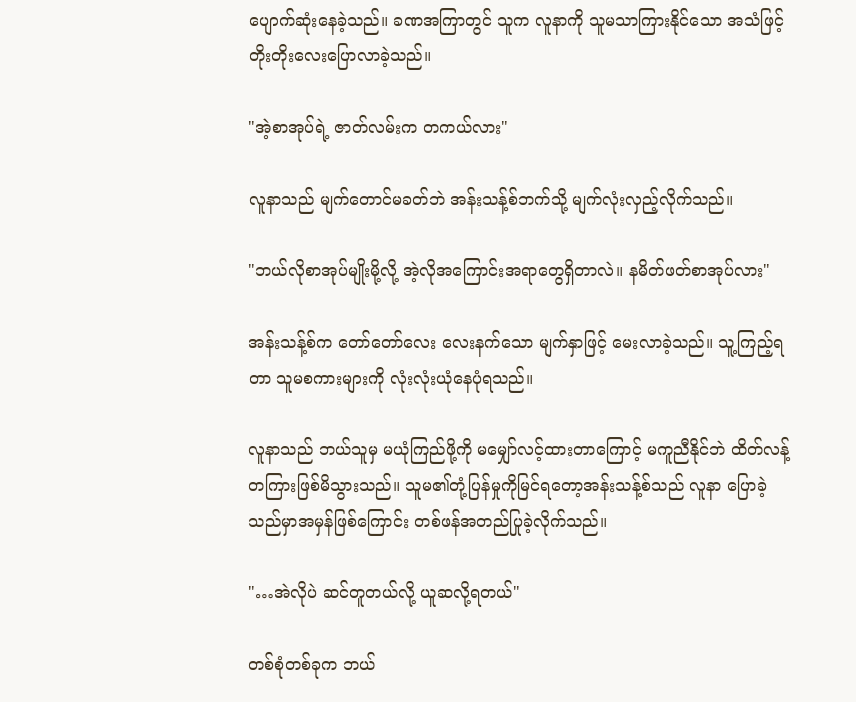ပျောက်ဆုံးနေခဲ့သည်။ ခဏအကြာတွင် သူက လူနာကို သူမသာကြားနိုင်သော အသံဖြင့် တိုးတိုးလေးပြောလာခဲ့သည်။

"အဲ့စာအုပ်ရဲ့ ဇာတ်လမ်းက တကယ်လား"

လူနာသည် မျက်တောင်မခတ်ဘဲ အန်းသန့်စ်ဘက်သို့ မျက်လုံးလှည့်လိုက်သည်။

"ဘယ်လိုစာအုပ်မျိုးမို့လို့ အဲ့လိုအကြောင်းအရာတွေရှိတာလဲ။ နမိတ်ဖတ်စာအုပ်လား"

အန်းသန့်စ်က တော်တော်လေး လေးနက်သော မျက်နှာဖြင့် မေးလာခဲ့သည်။ သူ့ကြည့်ရတာ သူမစကားများကို လုံးလုံးယုံနေပုံရသည်။

လူနာသည် ဘယ်သူမှ မယုံကြည်ဖို့ကို မမျှော်လင့်ထားတာကြောင့် မကူညီနိုင်ဘဲ ထိတ်လန့်တကြားဖြစ်မိသွားသည်။ သူမ၏တုံ့ပြန်မှုကိုမြင်ရတော့အန်းသန့်စ်သည် လူနာ ပြောခဲ့သည်မှာအမှန်ဖြစ်ကြောင်း တစ်ဖန်အတည်ပြုခဲ့လိုက်သည်။

"…အဲလိုပဲ ဆင်တူတယ်လို့ ယူဆလို့ရတယ်"

တစ်စုံတစ်ခုက ဘယ်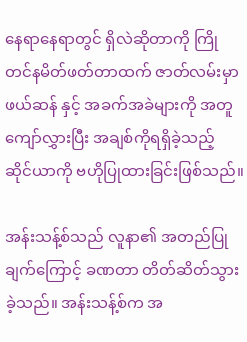နေရာနေရာတွင် ရှိလဲဆိုတာကို ကြိုတင်နမိတ်ဖတ်တာထက် ဇာတ်လမ်းမှာ ဖယ်ဆန် နှင့် အခက်အခဲများကို အတူကျော်လွှားပြီး အချစ်ကိုရရှိခဲ့သည့် ဆိုင်ယာကို ဗဟိုပြုထားခြင်းဖြစ်သည်။

အန်းသန့်စ်သည် လူနာ၏ အတည်ပြုချက်ကြောင့် ခဏတာ တိတ်ဆိတ်သွားခဲ့သည်။ အန်းသန့်စ်က အ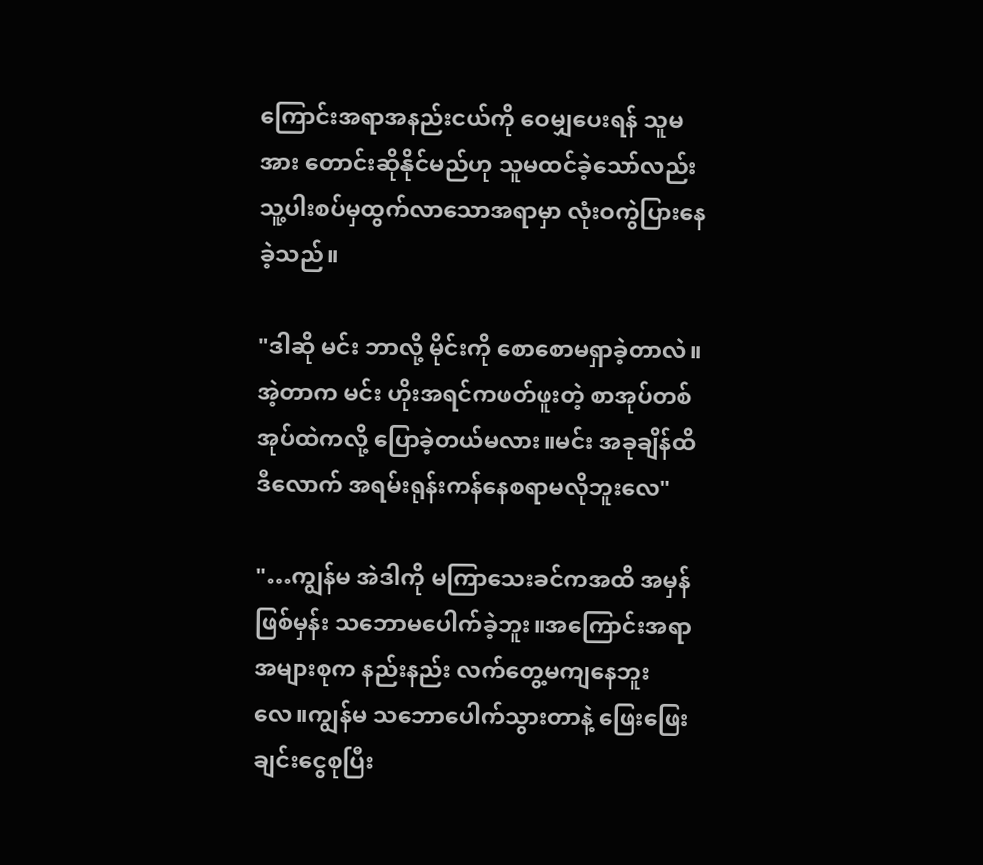ကြောင်းအရာအနည်းငယ်ကို ဝေမျှပေးရန် သူမအား တောင်းဆိုနိုင်မည်ဟု သူမထင်ခဲ့သော်လည်း သူ့ပါးစပ်မှထွက်လာသောအရာမှာ လုံးဝကွဲပြားနေခဲ့သည်။

"ဒါဆို မင်း ဘာလို့ မိုင်းကို စောစောမရှာခဲ့တာလဲ။အဲ့တာက မင်း ဟိုးအရင်ကဖတ်ဖူးတဲ့ စာအုပ်တစ်အုပ်ထဲကလို့ ပြောခဲ့တယ်မလား။မင်း အခုချိန်ထိ ဒီလောက် အရမ်းရုန်းကန်နေစရာမလိုဘူးလေ"

"…ကျွန်မ အဲဒါကို မကြာသေးခင်ကအထိ အမှန်ဖြစ်မှန်း သဘောမပေါက်ခဲ့ဘူး။အကြောင်းအရာအများစုက နည်းနည်း လက်တွေ့မကျနေဘူးလေ။ကျွန်မ သဘောပေါက်သွားတာနဲ့ ဖြေးဖြေးချင်းငွေစုပြီး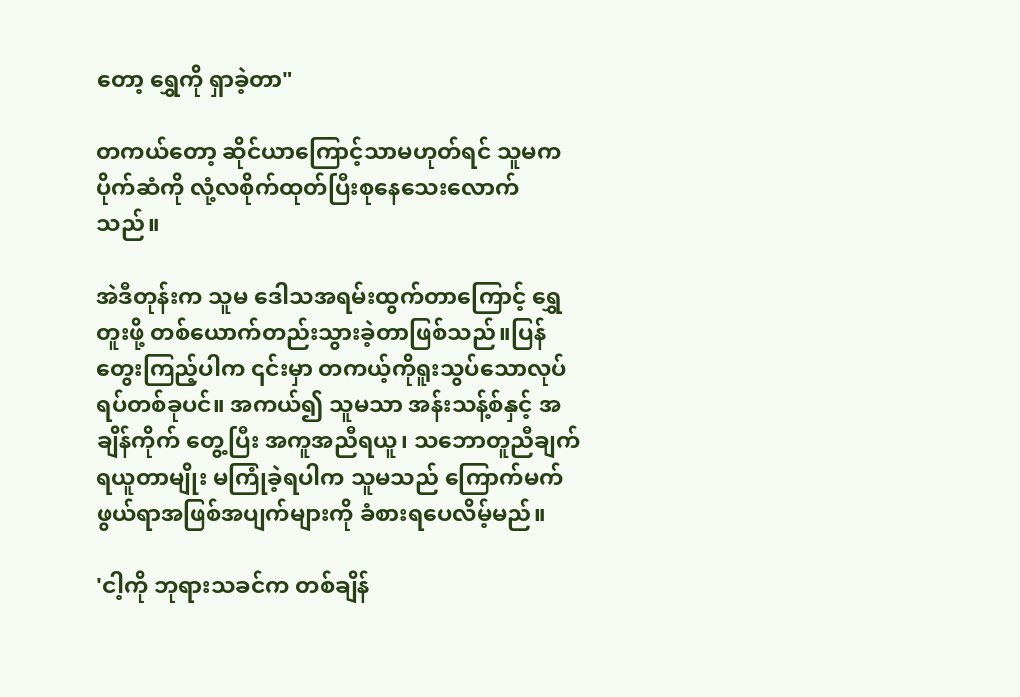တော့ ရွှေကို ရှာခဲ့တာ"

တကယ်တော့ ဆိုင်ယာကြောင့်သာမဟုတ်ရင် သူမက ပိုက်ဆံကို လုံ့လစိုက်ထုတ်ပြီးစုနေသေးလောက်သည်။

အဲဒီတုန်းက သူမ ဒေါသအရမ်းထွက်တာကြောင့် ရွှေတူးဖို့ တစ်ယောက်တည်းသွားခဲ့တာဖြစ်သည်။ပြန်တွေးကြည့်ပါက ၎င်းမှာ တကယ့်ကိုရူးသွပ်သောလုပ်ရပ်တစ်ခုပင်။ အကယ်၍ သူမသာ အန်းသန့်စ်နှင့် အချိန်ကိုက် တွေ့ပြီး အကူအညီရယူ၊ သဘောတူညီချက်ရယူတာမျိုး မကြုံခဲ့ရပါက သူမသည် ကြောက်မက်ဖွယ်ရာအဖြစ်အပျက်များကို ခံစားရပေလိမ့်မည်။

'ငါ့ကို ဘုရားသခင်က တစ်ချိန်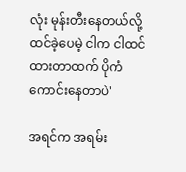လုံး မုန်းတီးနေတယ်လို့ ထင်ခဲ့ပေမဲ့ ငါက ငါထင်ထားတာထက် ပိုကံကောင်းနေတာပဲ'

အရင်က အရမ်း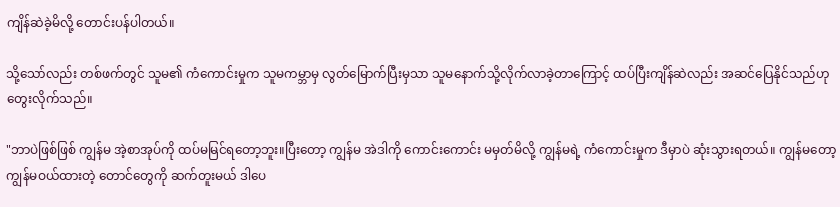ကျိန်ဆဲခဲ့မိလို့ တောင်းပန်ပါတယ်။

သို့သော်လည်း တစ်ဖက်တွင် သူမ၏ ကံကောင်းမှုက သူမကမ္ဘာမှ လွတ်မြောက်ပြီးမှသာ သူမနောက်သို့လိုက်လာခဲ့တာကြောင့် ထပ်ပြီးကျိန်ဆဲလည်း အဆင်ပြေနိုင်သည်ဟု တွေးလိုက်သည်။

"ဘာပဲဖြစ်ဖြစ် ကျွန်မ အဲ့စာအုပ်ကို ထပ်မမြင်ရတော့ဘူး။ပြီးတော့ ကျွန်မ အဲဒါကို ကောင်းကောင်း မမှတ်မိလို့ ကျွန်မရဲ့ ကံကောင်းမှုက ဒီမှာပဲ ဆုံးသွားရတယ်။ ကျွန်မတော့ ကျွန်မဝယ်ထားတဲ့ တောင်တွေကို ဆက်တူးမယ် ဒါပေ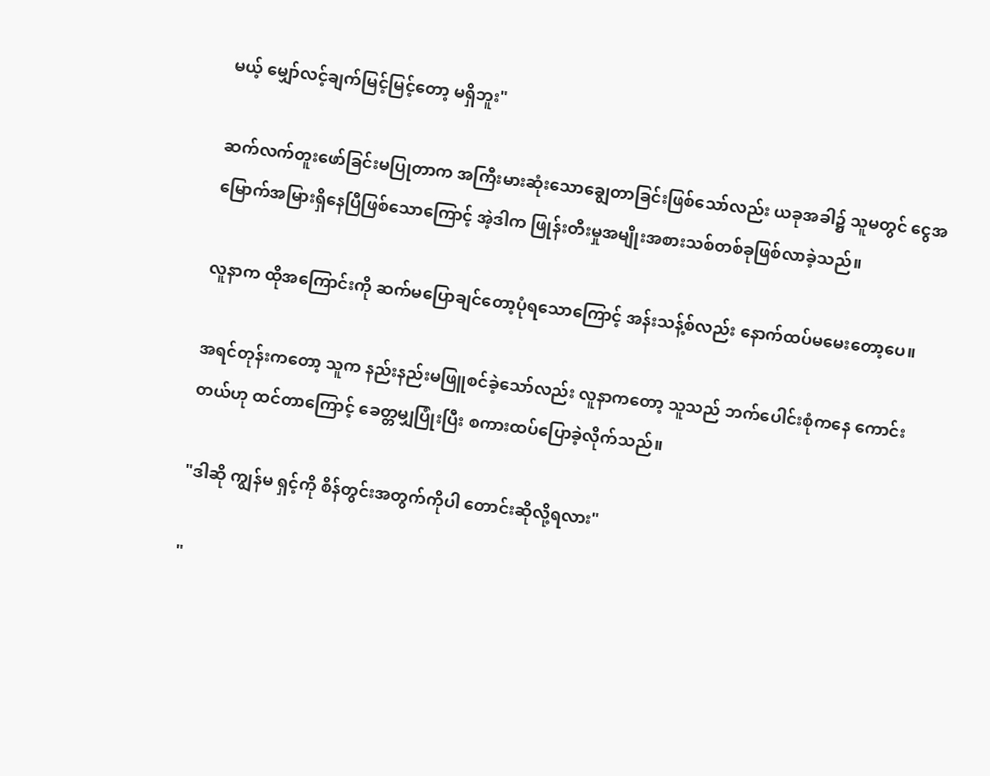မယ့် မျှော်လင့်ချက်မြင့်မြင့်တော့ မရှိဘူး"

ဆက်လက်တူးဖော်ခြင်းမပြုတာက အကြီးမားဆုံးသောချွေတာခြင်းဖြစ်သော်လည်း ယခုအခါ၌ သူမတွင် ငွေအမြောက်အမြားရှိနေပြီဖြစ်သောကြောင့် အဲ့ဒါက ဖြုန်းတီးမှုအမျိုးအစားသစ်တစ်ခုဖြစ်လာခဲ့သည်။

လူနာက ထိုအကြောင်းကို ဆက်မပြောချင်တော့ပုံရသောကြောင့် အန်းသန့်စ်လည်း နောက်ထပ်မမေးတော့ပေ။

အရင်တုန်းကတော့ သူက နည်းနည်းမဖြူစင်ခဲ့သော်လည်း လူနာကတော့ သူသည် ဘက်ပေါင်းစုံကနေ ကောင်းတယ်ဟု ထင်တာကြောင့် ခေတ္တမျှပြုံးပြီး စကားထပ်ပြောခဲ့လိုက်သည်။

"ဒါဆို ကျွန်မ ရှင့်ကို စိန်တွင်းအတွက်ကိုပါ တောင်းဆိုလို့ရလား"

"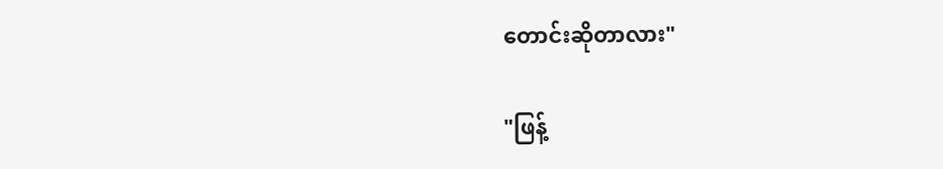တောင်းဆိုတာလား"

"ဖြန့်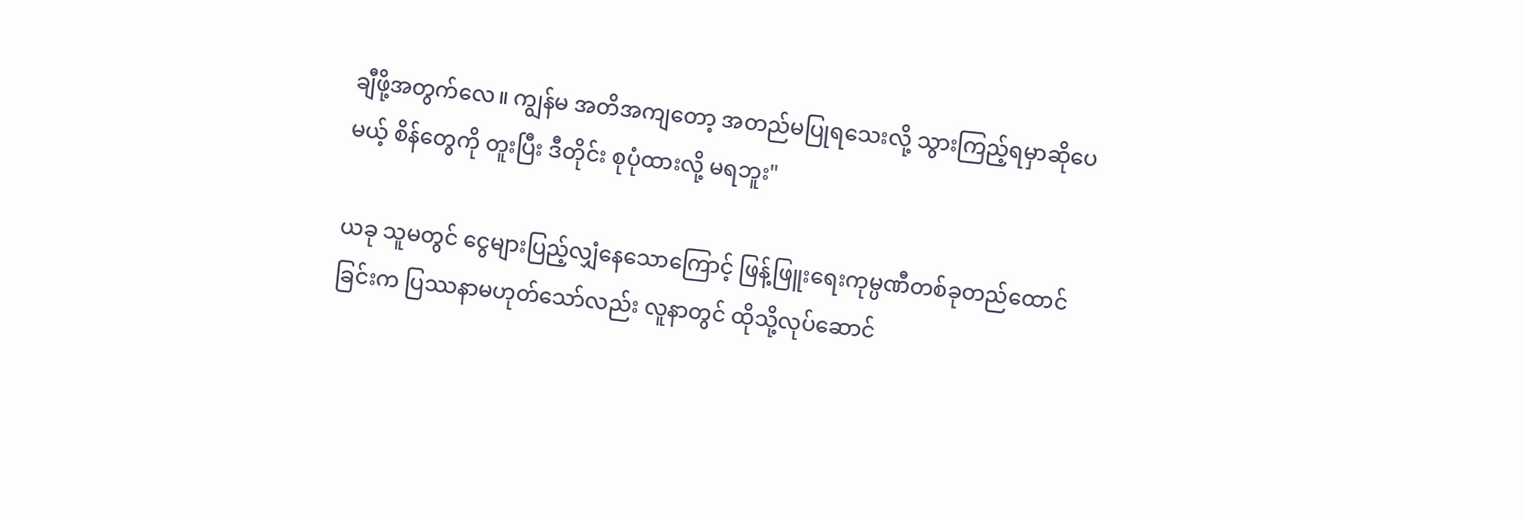ချီဖို့အတွက်လေ။ ကျွန်မ အတိအကျတော့ အတည်မပြုရသေးလို့ သွားကြည့်ရမှာဆိုပေမယ့် စိန်တွေကို တူးပြီး ဒီတိုင်း စုပုံထားလို့ မရဘူး"

ယခု သူမတွင် ငွေများပြည့်လျှံနေသောကြောင့် ဖြန့်ဖြူးရေးကုမ္ပဏီတစ်ခုတည်ထောင်ခြင်းက ပြဿနာမဟုတ်သော်လည်း လူနာတွင် ထိုသို့လုပ်ဆောင်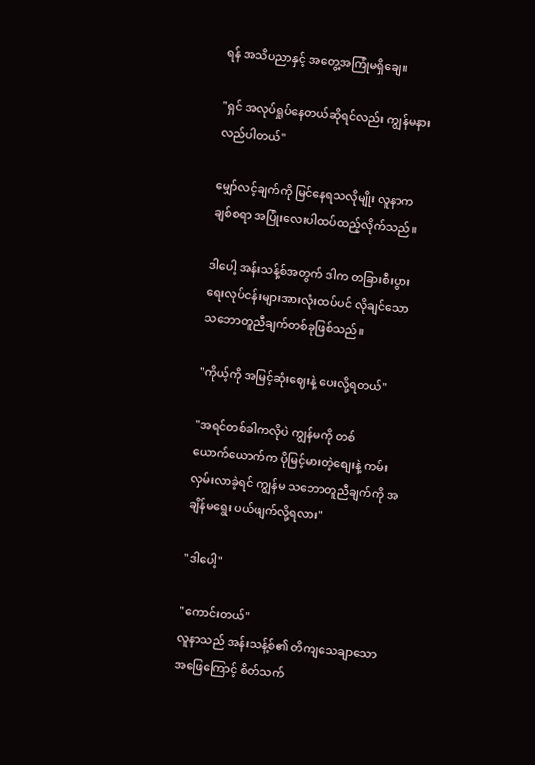ရန် အသိပညာနှင့် အတွေ့အကြုံမရှိချေ။

"ရှင် အလုပ်ရှုပ်နေတယ်ဆိုရင်လည်း ကျွန်မနားလည်ပါတယ်"

မျှော်လင့်ချက်ကို မြင်နေရသလိုမျိုး လူနာက ချစ်စရာ အပြုံးလေးပါထပ်ထည့်လိုက်သည်။

ဒါပေါ့ အန်းသန့်စ်အတွက် ဒါက တခြားစီးပွားရေးလုပ်ငန်းများအားလုံးထပ်ပင် လိုချင်သော သဘောတူညီချက်တစ်ခုဖြစ်သည်။

"ကိုယ့်ကို အမြင့်ဆုံးဈေးနဲ့ ပေးလို့ရတယ်"

"အရင်တစ်ခါကလိုပဲ ကျွန်မကို တစ်ယောက်‌ယောက်က ပိုမြင့်မားတဲ့စျေးနဲ့ ကမ်းလှမ်းလာခဲ့ရင် ကျွန်မ သဘောတူညီချက်ကို အချိန်မရွေး ပယ်ဖျက်လို့ရလား"

"ဒါပေါ့"

"ကောင်းတယ်"
လူနာသည် အန်းသန့်စ်၏ တိကျသေချာသော အဖြေကြောင့် စိတ်သက်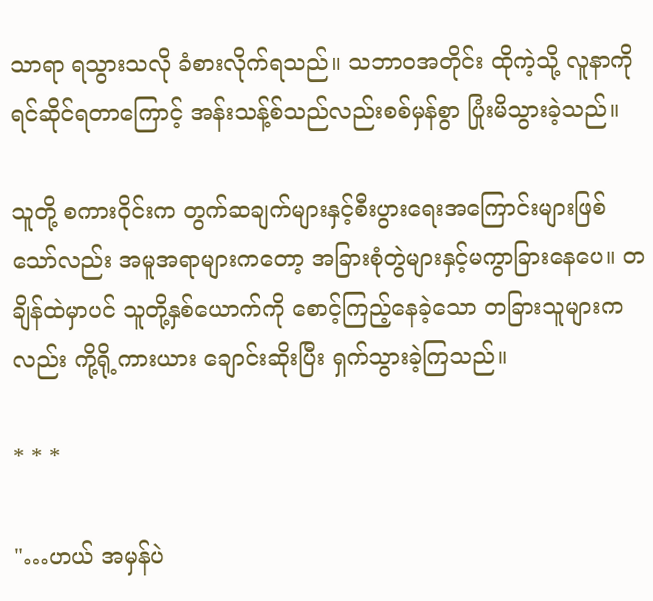သာရာ ရသွားသလို ခံစားလိုက်ရသည်။ သဘာဝအတိုင်း ထိုကဲ့သို့ လူနာကို ရင်ဆိုင်ရတာကြောင့် အန်းသန့်စ်သည်လည်းစစ်မှန်စွာ ပြုံးမိသွားခဲ့သည်။

သူတို့ စကားဝိုင်းက တွက်ဆချက်များနှင့်စီးပွားရေးအကြောင်းများဖြစ်သော်လည်း အမူအရာများကတော့ အခြားစုံတွဲများနှင့်မကွာခြားနေပေ။ တချိန်ထဲမှာပင် သူတို့နှစ်ယောက်ကို စောင့်ကြည့်နေခဲ့သော တခြားသူများကလည်း ကို့ရို့ကားယား ချောင်းဆိုးပြီး ရှက်သွားခဲ့ကြသည်။

* * *

"…ဟယ် အမှန်ပဲ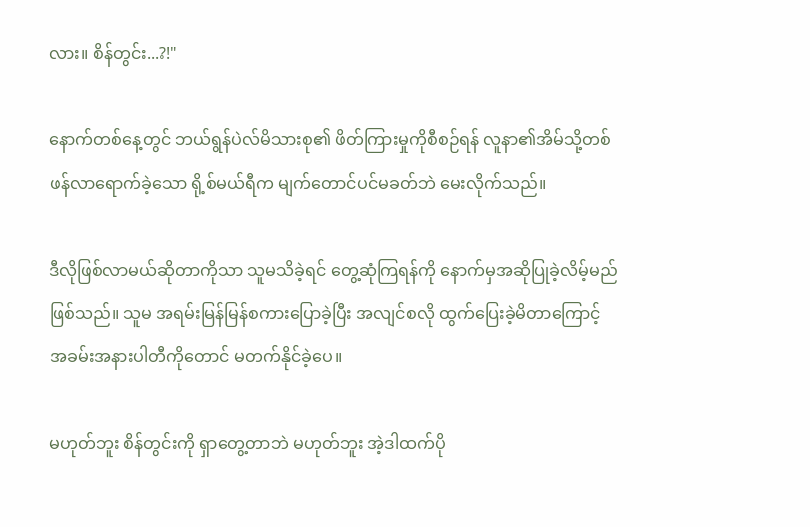လား။ စိန်တွင်း...?!"

နောက်တစ်နေ့တွင် ဘယ်ရွန်ပဲလ်မိသားစု၏ ဖိတ်ကြားမှုကိုစီစဉ်ရန် လူနာ၏အိမ်သို့တစ်ဖန်လာရောက်ခဲ့သော ရို့စ်မယ်ရီက မျက်တောင်ပင်မခတ်ဘဲ မေးလိုက်သည်။

ဒီလိုဖြစ်လာမယ်ဆိုတာကိုသာ သူမသိခဲ့ရင် တွေ့ဆုံကြရန်ကို နောက်မှအဆိုပြုခဲ့လိမ့်မည်ဖြစ်သည်။ သူမ အရမ်းမြန်မြန်စကားပြောခဲ့ပြီး အလျင်စလို ထွက်ပြေးခဲ့မိတာကြောင့် အခမ်းအနားပါတီကိုတောင် မတက်နိုင်ခဲ့ပေ။

မဟုတ်ဘူး စိန်တွင်းကို ရှာတွေ့တာဘဲ မဟုတ်ဘူး အဲ့ဒါထက်ပို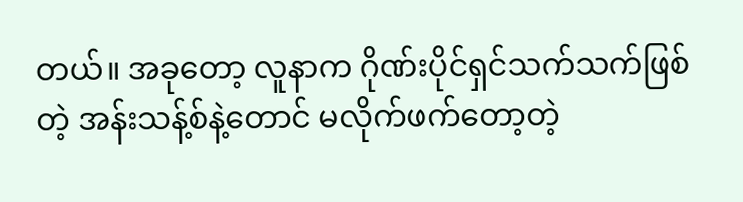တယ်။ အခုတော့ လူနာက ဂိုဏ်းပိုင်ရှင်သက်သက်ဖြစ်တဲ့ အန်းသန့်စ်နဲ့တောင် မလိုက်ဖက်တော့တဲ့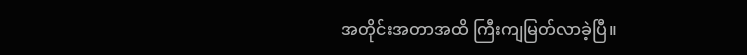အတိုင်းအတာအထိ ကြီးကျမြတ်လာခဲ့ပြီ။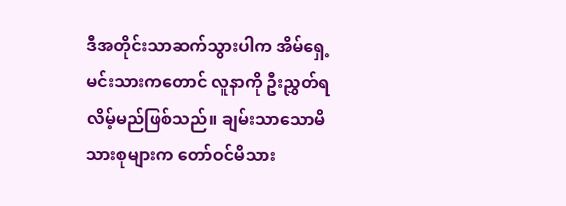ဒီအတိုင်းသာဆက်သွားပါက အိမ်ရှေ့မင်းသားကတောင် လူနာကို ဦးညွှတ်ရလိမ့်မည်ဖြစ်သည်။ ချမ်းသာသောမိသားစုများက တော်ဝင်မိသား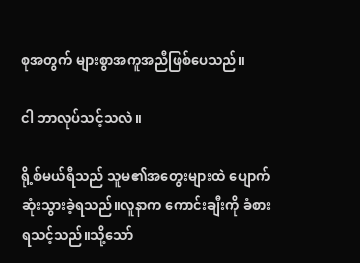စုအတွက် များစွာအကူအညီဖြစ်ပေသည်။

ငါ ဘာလုပ်သင့်သလဲ။

ရို့စ်မယ်ရီသည် သူမ၏အတွေးများထဲ ပျောက်ဆုံးသွားခဲ့ရသည်။လူနာက ကောင်းချီးကို ခံစားရသင့်သည်။သို့သော်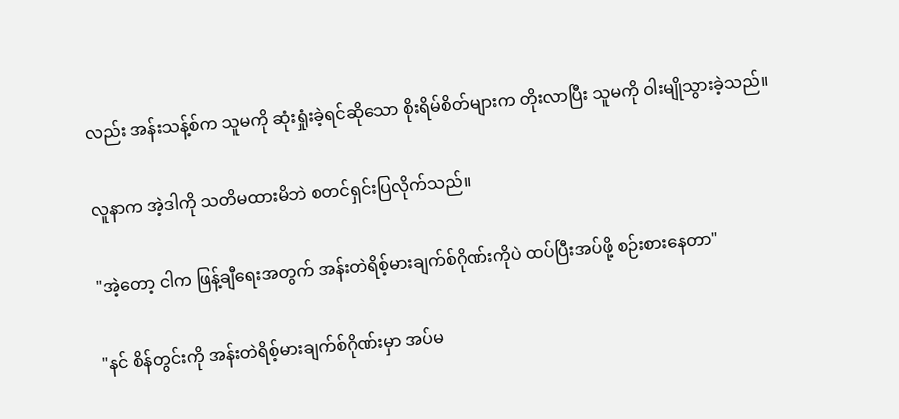လည်း အန်းသန့်စ်က သူမကို ဆုံးရှုံးခဲ့ရင်ဆိုသော စိုးရိမ်စိတ်များက တိုးလာပြီး သူမကို ဝါးမျိုသွားခဲ့သည်။

လူနာက အဲ့ဒါကို သတိမထားမိဘဲ စတင်ရှင်းပြလိုက်သည်။

"အဲ့တော့ ငါက ဖြန့်ချီရေးအတွက် အန်းတဲရိစ့်မားချက်စ်ဂိုဏ်းကိုပဲ ထပ်ပြီးအပ်ဖို့ စဉ်းစားနေတာ"

"နင် စိန်တွင်းကို အန်းတဲရိစ့်မားချက်စ်ဂိုဏ်းမှာ အပ်မ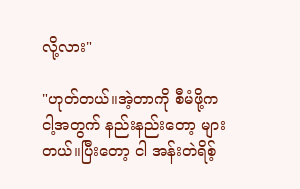လို့လား"

"ဟုတ်တယ်။အဲ့တာကို စီမံဖို့က ငါ့အတွက် နည်းနည်းတော့ များတယ်။ပြီးတော့ ငါ အန်းတဲရိစ့်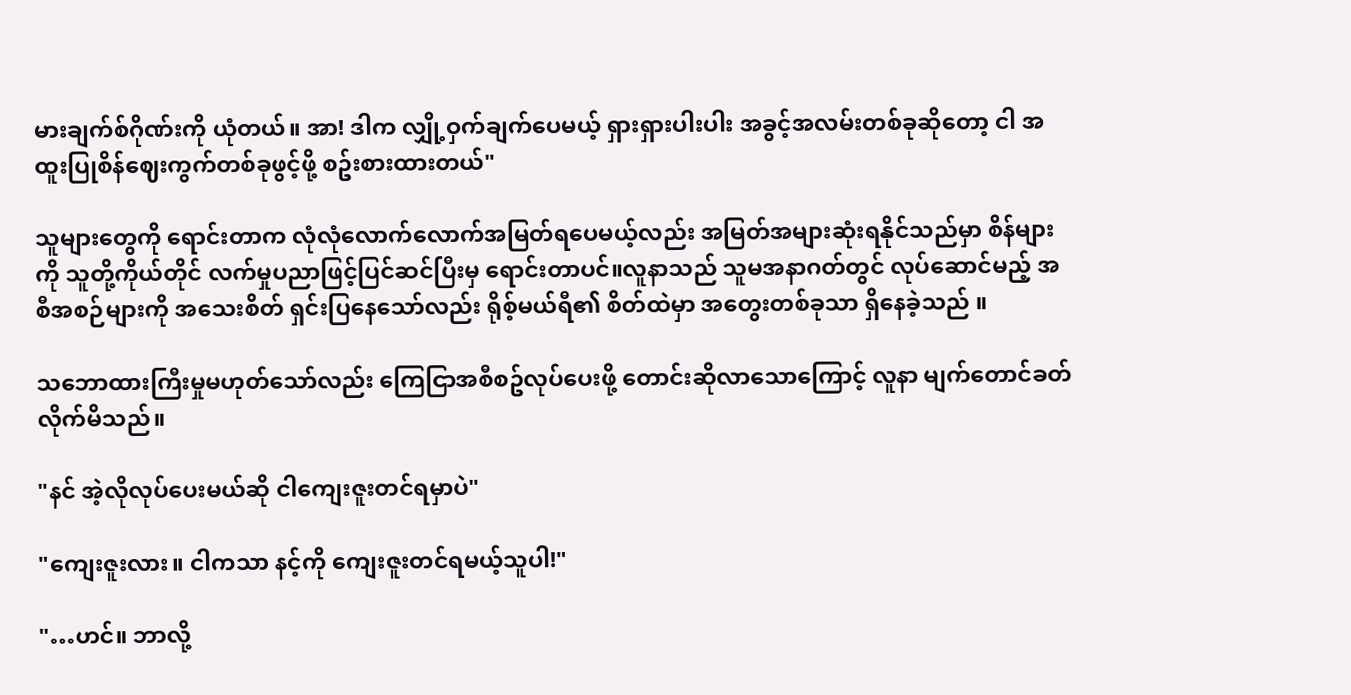မားချက်စ်ဂိုဏ်းကို ယုံတယ်။ အာ! ဒါက လျှို့ဝှက်ချက်ပေမယ့် ရှားရှားပါးပါး အခွင့်အလမ်းတစ်ခုဆိုတော့ ငါ အထူးပြုစိန်ဈေးကွက်တစ်ခုဖွင့်ဖို့ စဥ်းစားထားတယ်"

သူများတွေကို ရောင်းတာက လုံလုံလောက်လောက်အမြတ်ရပေမယ့်လည်း အမြတ်အများဆုံးရနိုင်သည်မှာ စိန်များကို သူတို့ကိုယ်တိုင် လက်မှုပညာဖြင့်ပြင်ဆင်ပြီးမှ ရောင်းတာပင်။လူနာသည် သူမအနာဂတ်တွင် လုပ်ဆောင်မည့် အစီအစဉ်များကို အသေးစိတ် ရှင်းပြနေသော်လည်း ရိုစ့်မယ်ရီ၏ စိတ်ထဲမှာ အတွေးတစ်ခုသာ ရှိနေခဲ့သည် ။

သဘောထားကြီးမှုမဟုတ်သော်လည်း ကြေငြာအစီစဥ်လုပ်ပေးဖို့ တောင်းဆိုလာသောကြောင့် လူနာ မျက်တောင်ခတ်လိုက်မိသည်။

"နင် အဲ့လိုလုပ်ပေးမယ်ဆို ငါကျေးဇူးတင်ရမှာပဲ"

"ကျေးဇူးလား။ ငါကသာ နင့်ကို ကျေးဇူးတင်ရမယ့်သူပါ!"

"…ဟင်။ ဘာလို့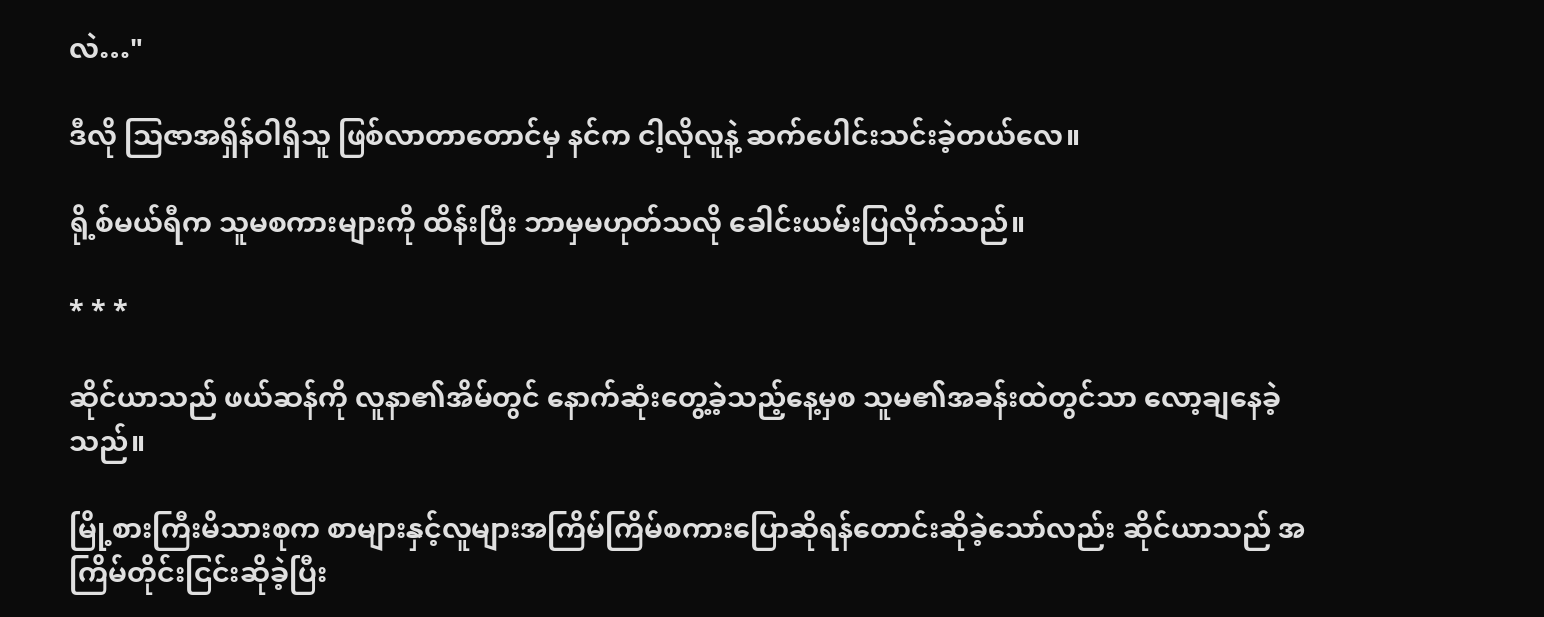လဲ…"

ဒီလို သြဇာအရှိန်ဝါရှိသူ ဖြစ်လာတာတောင်မှ နင်က ငါ့လိုလူနဲ့ ဆက်ပေါင်းသင်းခဲ့တယ်လေ။

ရို့စ်မယ်ရီက သူမစကားများကို ထိန်းပြီး ဘာမှမဟုတ်သလို ခေါင်းယမ်းပြလိုက်သည်။

* * *

ဆိုင်ယာသည် ဖယ်ဆန်ကို လူနာ၏အိမ်တွင် နောက်ဆုံးတွေ့ခဲ့သည့်နေ့မှစ သူမ၏အခန်းထဲတွင်သာ လော့ချနေခဲ့သည်။

မြို့စားကြီးမိသားစုက စာများနှင့်လူများအကြိမ်ကြိမ်စကားပြောဆိုရန်တောင်းဆိုခဲ့သော်လည်း ဆိုင်ယာသည် အကြိမ်တိုင်းငြင်းဆိုခဲ့ပြီး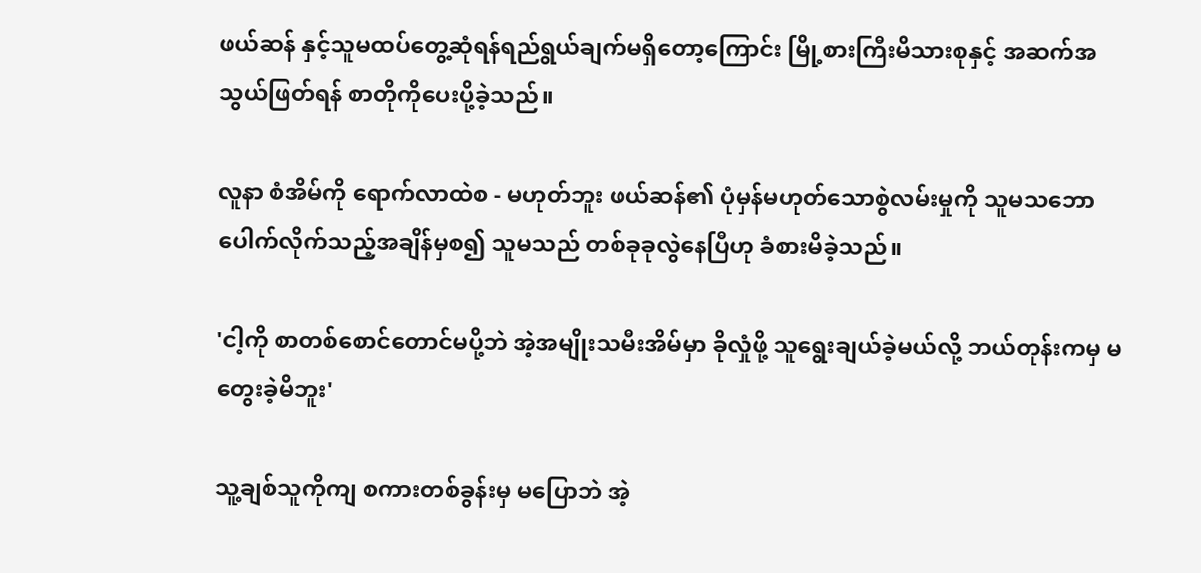ဖယ်ဆန် နှင့်သူမထပ်တွေ့ဆုံရန်ရည်ရွယ်ချက်မရှိတော့ကြောင်း မြို့စားကြီးမိသားစုနှင့် အဆက်အသွယ်ဖြတ်ရန် စာတိုကိုပေးပို့ခဲ့သည်။

လူနာ စံအိမ်ကို ရောက်လာထဲစ - မဟုတ်ဘူး ဖယ်ဆန်၏ ပုံမှန်မဟုတ်သောစွဲလမ်းမှုကို သူမသဘောပေါက်လိုက်သည့်အချိန်မှစ၍ သူမသည် တစ်ခုခုလွဲနေပြီဟု ခံစားမိခဲ့သည်။

'ငါ့ကို စာတစ်စောင်တောင်မပို့ဘဲ အဲ့အမျိုးသမီးအိမ်မှာ ခိုလှုံဖို့ သူရွေးချယ်ခဲ့မယ်လို့ ဘယ်တုန်းကမှ မတွေးခဲ့မိဘူး'

သူ့ချစ်သူကိုကျ စကားတစ်ခွန်းမှ မပြောဘဲ အဲ့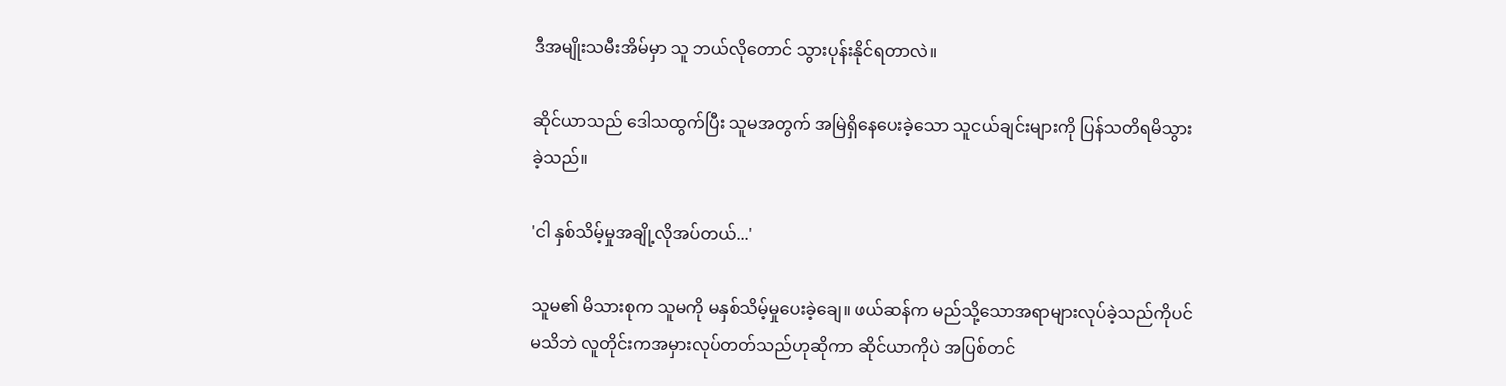ဒီအမျိုးသမီးအိမ်မှာ သူ ဘယ်လိုတောင် သွားပုန်းနိုင်ရတာလဲ။

ဆိုင်ယာသည် ဒေါသထွက်ပြီး သူမအတွက် အမြဲရှိနေပေးခဲ့သော သူငယ်ချင်းများကို ပြန်သတိရမိသွားခဲ့သည်။

'ငါ နှစ်သိမ့်မှုအချို့လိုအပ်တယ်...'

သူမ၏ မိသားစုက သူမကို မနှစ်သိမ့်မှုပေးခဲ့ချေ။ ဖယ်ဆန်က မည်သို့သောအရာများလုပ်ခဲ့သည်ကိုပင်မသိဘဲ လူတိုင်းကအမှားလုပ်တတ်သည်ဟုဆိုကာ ဆိုင်ယာကိုပဲ အပြစ်တင်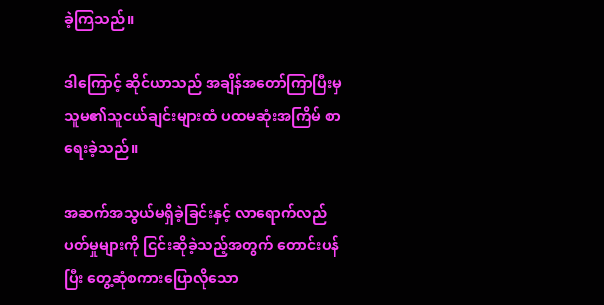ခဲ့ကြသည်။

ဒါကြောင့် ဆိုင်ယာသည် အချိန်အတော်ကြာပြီးမှ သူမ၏သူငယ်ချင်းများထံ ပထမဆုံးအကြိမ် စာရေးခဲ့သည်။

အဆက်အသွယ်မရှိခဲ့ခြင်းနှင့် လာရောက်လည်ပတ်မှုများကို ငြင်းဆိုခဲ့သည့်အတွက် တောင်းပန်ပြီး တွေ့ဆုံစကားပြောလိုသော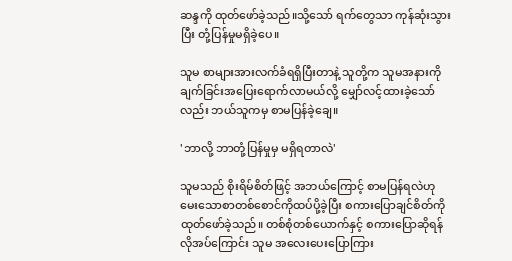ဆန္ဒကို ထုတ်ဖော်ခဲ့သည်။သို့သော် ရက်တွေသာ ကုန်ဆုံးသွားပြီး တုံ့ပြန်မှုမရှိခဲ့ပေ။

သူမ စာများအားလက်ခံရရှိပြီးတာနဲ့ သူတို့က သူမအနားကို ချက်ခြင်းအပြေးရောက်လာမယ်လို့ မျှော်လင့်ထားခဲ့သော်လည်း ဘယ်သူကမှ စာမပြန်ခဲ့ချေ။

'ဘာလို့ ဘာတုံ့ပြန်မှုမှ မရှိရတာလဲ'

သူမသည် စိုးရိမ်စိတ်ဖြင့် အဘယ်ကြောင့် စာမပြန်ရလဲဟု မေးသောစာတစ်စောင်ကိုထပ်ပို့ခဲ့ပြီး စကားပြောချင်စိတ်ကို ထုတ်ဖော်ခဲ့သည်။ တစ်စုံတစ်ယောက်နှင့် စကားပြောဆိုရန် လိုအပ်ကြောင်း သူမ အလေးပေးပြောကြား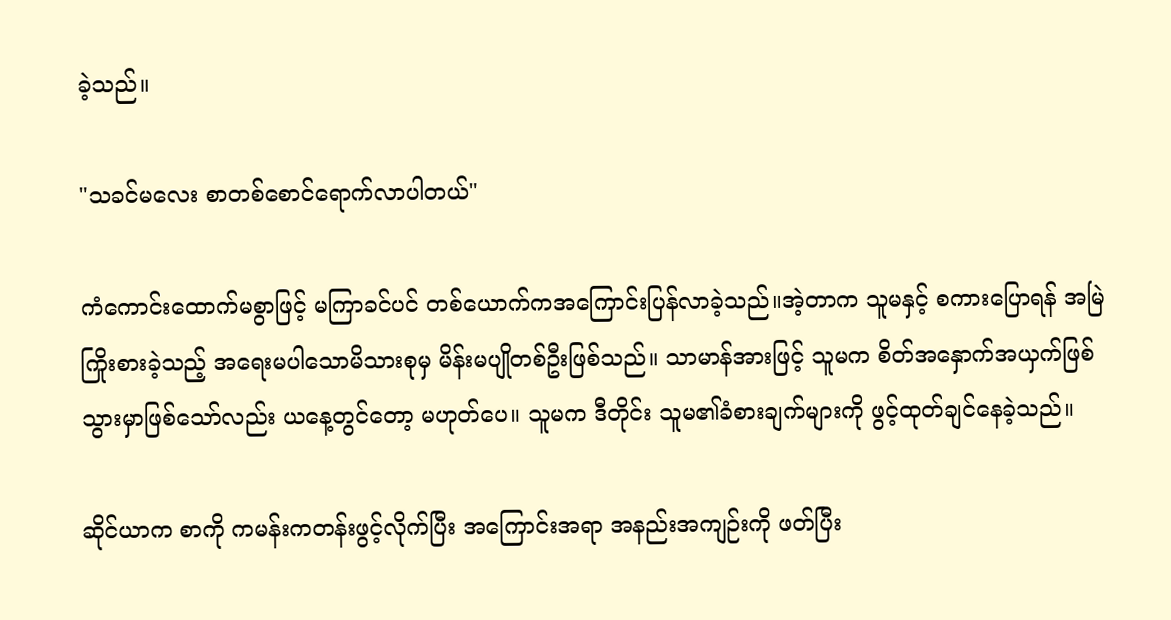ခဲ့သည်။

"သခင်မလေး စာတစ်စောင်ရောက်လာပါတယ်"

ကံကောင်းထောက်မစွာဖြင့် မကြာခင်ပင် တစ်ယောက်ကအကြောင်းပြန်လာခဲ့သည်။အဲ့တာက သူမနှင့် စကားပြောရန် အမြဲကြိုးစားခဲ့သည့် အရေးမပါသောမိသားစုမှ မိန်းမပျိုတစ်ဦးဖြစ်သည်။ သာမာန်အားဖြင့် သူမက စိတ်အနှောက်အယှက်ဖြစ်သွားမှာဖြစ်သော်လည်း ယနေ့တွင်တော့ မဟုတ်ပေ။ သူမက ဒီတိုင်း သူမ၏ခံစားချက်များကို ဖွင့်ထုတ်ချင်နေခဲ့သည်။

ဆိုင်ယာက စာကို ကမန်းကတန်းဖွင့်လိုက်ပြီး အကြောင်းအရာ အနည်းအကျဉ်းကို ဖတ်ပြီး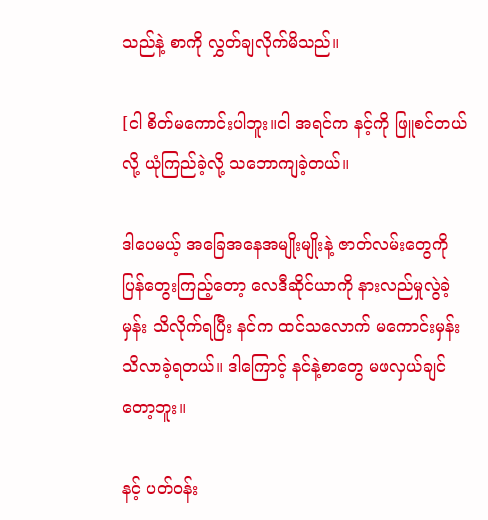သည်နဲ့ စာကို လွှတ်ချလိုက်မိသည်။

[ငါ စိတ်မကောင်းပါဘူး။ငါ အရင်က နင့်ကို ဖြူစင်တယ်လို့ ယုံကြည်ခဲ့လို့ သဘောကျခဲ့တယ်။

ဒါပေမယ့် အခြေအနေအမျိုးမျိုးနဲ့ ဇာတ်လမ်းတွေကို ပြန်တွေးကြည့်တော့ လေဒီဆိုင်ယာကို နားလည်မှုလွဲခဲ့မှန်း သိလိုက်ရပြီး နင်က ထင်သလောက် မကောင်းမှန်း သိလာခဲ့ရတယ်။ ဒါကြောင့် နင်နဲ့စာတွေ မဖလှယ်ချင်တော့ဘူး။

နင့် ပတ်ဝန်း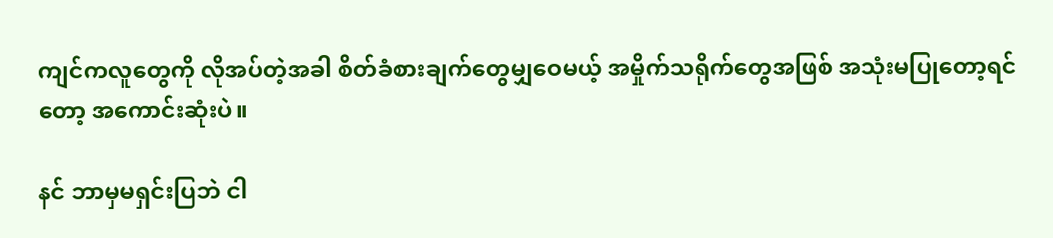ကျင်ကလူတွေကို လိုအပ်တဲ့အခါ စိတ်ခံစားချက်တွေမျှဝေမယ့် အမှိုက်သရိုက်တွေအဖြစ် အသုံးမပြုတော့ရင်တော့ အကောင်းဆုံးပဲ။

နင် ဘာမှမရှင်းပြဘဲ ငါ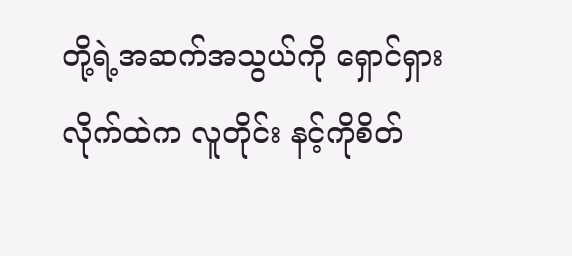တို့ရဲ့အဆက်အသွယ်ကို ရှောင်ရှားလိုက်ထဲက လူတိုင်း နင့်ကိုစိတ်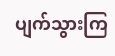ပျက်သွားကြ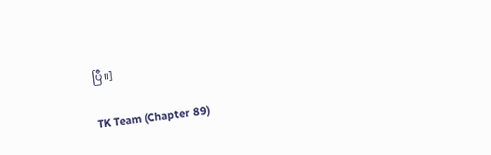ပြီ။]

TK Team (Chapter 89)